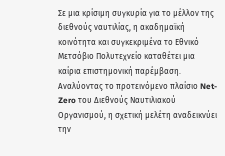Σε μια κρίσιμη συγκυρία για το μέλλον της διεθνούς ναυτιλίας, η ακαδημαϊκή κοινότητα και συγκεκριμένα το Εθνικό Μετσόβιο Πολυτεχνείο καταθέτει μια καίρια επιστημονική παρέμβαση. Αναλύοντας το προτεινόμενο πλαίσιο Net-Zero του Διεθνούς Ναυτιλιακού Οργανισμού, η σχετική μελέτη αναδεικνύει την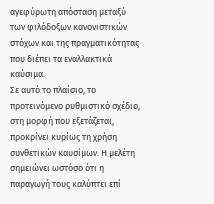αγεφύρωτη απόσταση μεταξύ των φιλόδοξων κανονιστικών στόχων και της πραγματικότητας που διέπει τα εναλλακτικά καύσιμα.
Σε αυτό το πλαίσιο, το προτεινόμενο ρυθμιστικό σχέδιο, στη μορφή που εξετάζεται, προκρίνει κυρίως τη χρήση συνθετικών καυσίμων. Η μελέτη σημειώνει ωστόσο ότι η παραγωγή τους καλύπτει επί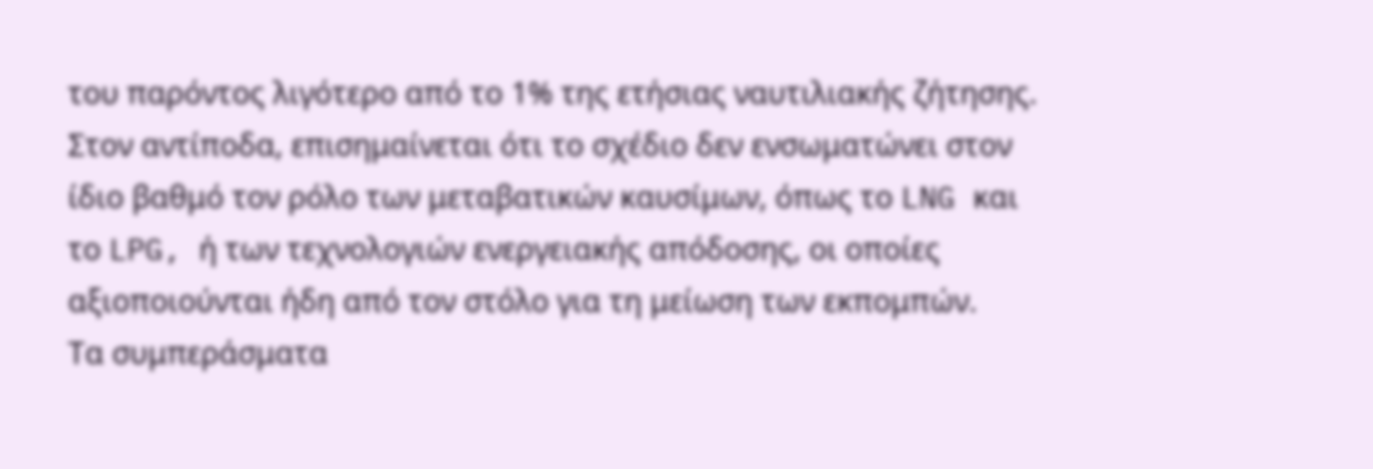του παρόντος λιγότερο από το 1% της ετήσιας ναυτιλιακής ζήτησης. Στον αντίποδα, επισημαίνεται ότι το σχέδιο δεν ενσωματώνει στον ίδιο βαθμό τον ρόλο των μεταβατικών καυσίμων, όπως το LNG και το LPG, ή των τεχνολογιών ενεργειακής απόδοσης, οι οποίες αξιοποιούνται ήδη από τον στόλο για τη μείωση των εκπομπών.
Τα συμπεράσματα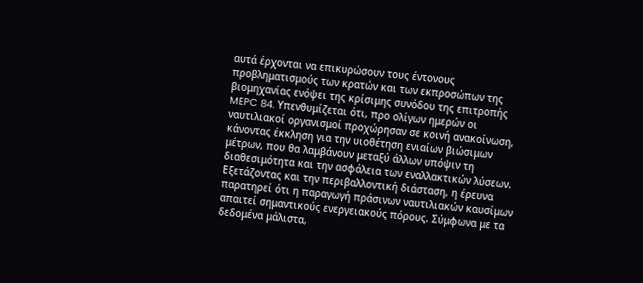αυτά έρχονται να επικυρώσουν τους έντονους προβληματισμούς των κρατών και των εκπροσώπων της βιομηχανίας ενόψει της κρίσιμης συνόδου της επιτροπής MEPC 84. Υπενθυμίζεται ότι, προ ολίγων ημερών οι ναυτιλιακοί οργανισμοί προχώρησαν σε κοινή ανακοίνωση, κάνοντας έκκληση για την υιοθέτηση ενιαίων βιώσιμων μέτρων, που θα λαμβάνουν μεταξύ άλλων υπόψιν τη διαθεσιμότητα και την ασφάλεια των εναλλακτικών λύσεων.
Εξετάζοντας και την περιβαλλοντική διάσταση, η έρευνα παρατηρεί ότι η παραγωγή πράσινων ναυτιλιακών καυσίμων απαιτεί σημαντικούς ενεργειακούς πόρους. Σύμφωνα με τα δεδομένα μάλιστα,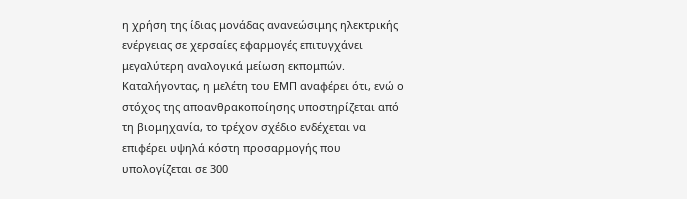η χρήση της ίδιας μονάδας ανανεώσιμης ηλεκτρικής ενέργειας σε χερσαίες εφαρμογές επιτυγχάνει μεγαλύτερη αναλογικά μείωση εκπομπών. Καταλήγοντας, η μελέτη του ΕΜΠ αναφέρει ότι, ενώ ο στόχος της αποανθρακοποίησης υποστηρίζεται από τη βιομηχανία, το τρέχον σχέδιο ενδέχεται να επιφέρει υψηλά κόστη προσαρμογής που υπολογίζεται σε 300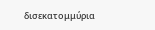δισεκατομμύρια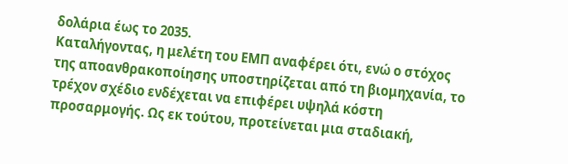δολάρια έως το 2035.
Καταλήγοντας, η μελέτη του ΕΜΠ αναφέρει ότι, ενώ ο στόχος της αποανθρακοποίησης υποστηρίζεται από τη βιομηχανία, το τρέχον σχέδιο ενδέχεται να επιφέρει υψηλά κόστη προσαρμογής. Ως εκ τούτου, προτείνεται μια σταδιακή,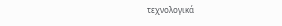τεχνολογικά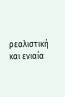ρεαλιστική και ενιαία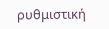ρυθμιστική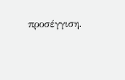προσέγγιση.